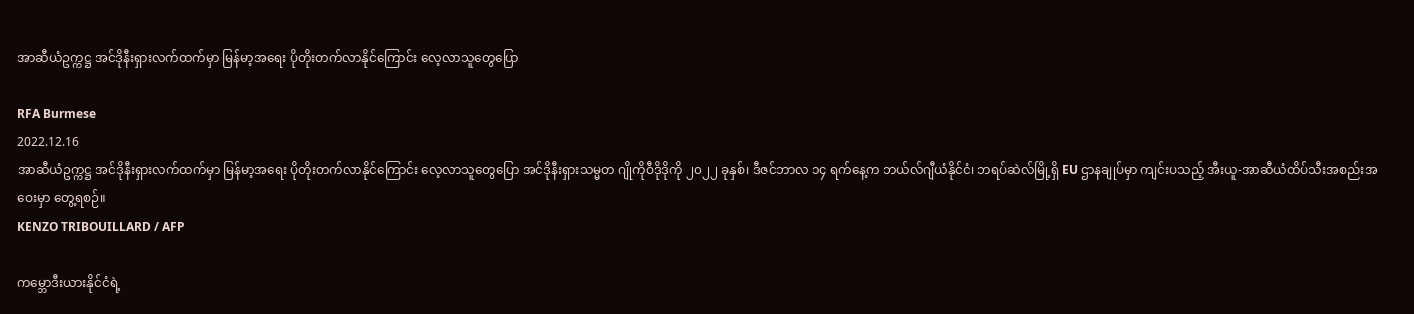အာဆီယံဥက္ကဋ္ဌ အင်ဒိုနီးရှားလက်ထက်မှာ မြန်မာ့အရေး ပိုတိုးတက်လာနိုင်ကြောင်း လေ့လာသူတွေပြော

RFA Burmese
2022.12.16
အာဆီယံဥက္ကဋ္ဌ အင်ဒိုနီးရှားလက်ထက်မှာ မြန်မာ့အရေး ပိုတိုးတက်လာနိုင်ကြောင်း လေ့လာသူတွေပြော အင်ဒိုနီးရှားသမ္မတ ဂျိုကိုဝီဒိုဒိုကို ၂၀၂၂ ခုနှစ်၊ ဒီဇင်ဘာလ ၁၄ ရက်နေ့က ဘယ်လ်ဂျီယံနိုင်ငံ၊ ဘရပ်ဆဲလ်မြို့ရှိ EU ဌာနချုပ်မှာ ကျင်းပသည့် အီးယူ-အာဆီယံထိပ်သီးအစည်းအဝေးမှာ တွေ့ရစဉ်။
KENZO TRIBOUILLARD / AFP

ကမ္ဘောဒီးယားနိုင်ငံရဲ့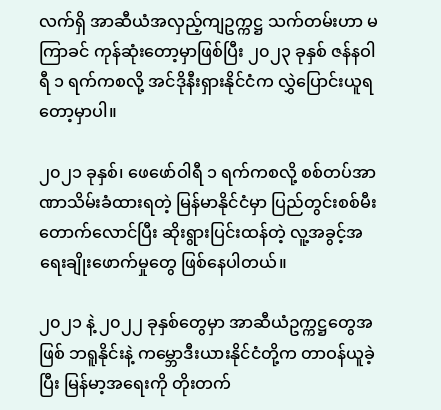လက်ရှိ အာဆီယံအလှည့်ကျဥက္ကဋ္ဌ သက်တမ်းဟာ မကြာခင် ကုန်ဆုံးတော့မှာဖြစ်ပြီး ၂၀၂၃ ခုနှစ် ဇန်နဝါရီ ၁ ရက်ကစလို့ အင်ဒိုနီးရှားနိုင်ငံက လွှဲပြောင်းယူရတော့မှာပါ။

၂၀၂၁ ခုနှစ်၊ ဖေဖော်ဝါရီ ၁ ရက်ကစလို့ စစ်တပ်အာဏာသိမ်းခံထားရတဲ့ မြန်မာနိုင်ငံမှာ ပြည်တွင်းစစ်မီးတောက်လောင်ပြီး ဆိုးရွားပြင်းထန်တဲ့ လူ့အခွင့်အရေးချိုးဖောက်မှုတွေ ဖြစ်နေပါတယ်။

၂၀၂၁ နဲ့ ၂၀၂၂ ခုနှစ်တွေမှာ အာဆီယံဥက္ကဋ္ဌတွေအဖြစ် ဘရူနိုင်းနဲ့ ကမ္ဘောဒီးယားနိုင်ငံတို့က တာဝန်ယူခဲ့ပြီး မြန်မာ့အရေးကို တိုးတက်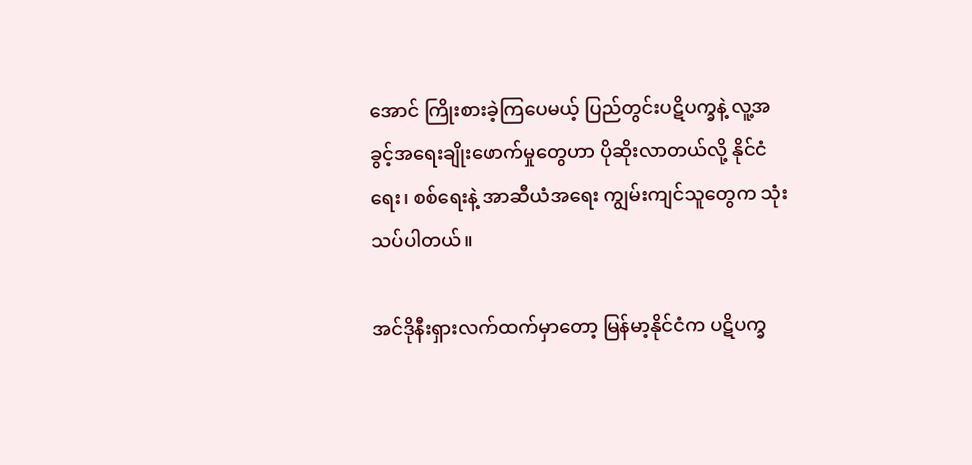အောင် ကြိုးစားခဲ့ကြပေမယ့် ပြည်တွင်းပဋိပက္ခနဲ့ လူ့အခွင့်အရေးချိုးဖောက်မှုတွေဟာ ပိုဆိုးလာတယ်လို့ နိုင်ငံရေး၊ စစ်ရေးနဲ့ အာဆီယံအရေး ကျွမ်းကျင်သူတွေက သုံးသပ်ပါတယ်။

အင်ဒိုနီးရှားလက်ထက်မှာတော့ မြန်မာ့နိုင်ငံက ပဋိပက္ခ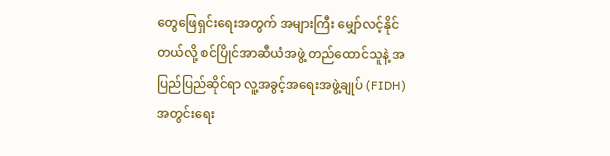တွေဖြေရှင်းရေးအတွက် အများကြီး မျှော်လင့်နိုင်တယ်လို့ စင်ပြိုင်အာဆီယံအဖွဲ့ တည်ထောင်သူနဲ့ အပြည်ပြည်ဆိုင်ရာ လူ့အခွင့်အရေးအဖွဲ့ချုပ် (FIDH) အတွင်းရေး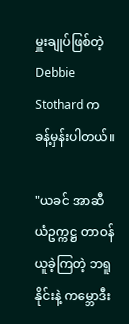မှူးချုပ်ဖြစ်တဲ့ Debbie Stothard က ခန့်မှန်းပါတယ်။

"ယခင် အာဆီယံဥက္ကဋ္ဌ တာဝန်ယူခဲ့ကြတဲ့ ဘရူနိုင်းနဲ့ ကမ္ဘောဒီး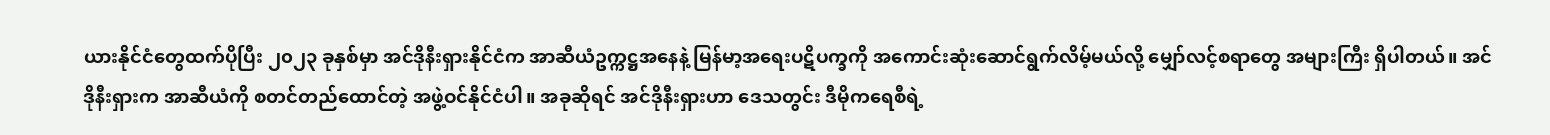ယားနိုင်ငံတွေထက်ပိုပြီး ၂၀၂၃ ခုနှစ်မှာ အင်ဒိုနီးရှားနိုင်ငံက အာဆီယံဥက္ကဋ္ဌအနေနဲ့ မြန်မာ့အရေးပဋိပက္ခကို အကောင်းဆုံးဆောင်ရွက်လိမ့်မယ်လို့ မျှော်လင့်စရာတွေ အများကြီး ရှိပါတယ်။ အင်ဒိုနီးရှားက အာဆီယံကို စတင်တည်ထောင်တဲ့ အဖွဲ့ဝင်နိုင်ငံပါ။ အခုဆိုရင် အင်ဒိုနီးရှားဟာ ဒေသတွင်း ဒီမိုကရေစီရဲ့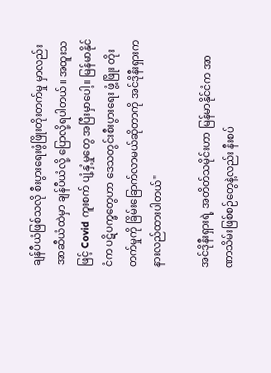ချန်ပီယံဖြစ်သလို စီးပွားရေးဖွံဖြိုးတိုးတက်မှု မှာလည်း အာဆီယံထဲမှာ ချန်ပီယံလို့ ပြောလို့ရပါတယ်။ အထူးသဖြင့် Covid ကူးစက် ပျံ့နှံ့မှုတွေ အပြီးမှာပေါ့။ မြန်မာနိုင်ငံက ပဋိပက္ခတွေဟာ ဒေသတွင်းစီးပွားရေး ဖွံ့ဖြိုး တိုးတက်မှုကို ခြိမ်းခြောက်လာမယ်ဆိုတာကို အင်ဒိုနီးရှားက နားလည်ထားပါတယ်"

အင်ဒိုနီးရှားရဲ့ အတိတ်သမိုင်းဟာ မြန်မာနိုင်ငံက အာဏာသိမ်းဖြစ်စဉ်တွေနဲ့လည်း နီးစပ်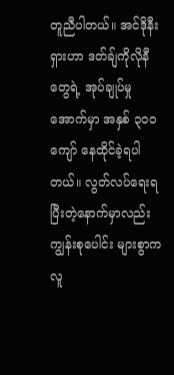တူညီပါတယ်။ အင်ဒိုနီးရှားဟာ ဒတ်ချ်ကိုလိုနီတွေရဲ့ အုပ်ချုပ်မှုအောက်မှာ အနှစ် ၃၀၀ ကျော် နေထိုင်ခဲ့ရပါတယ်။ လွတ်လပ်ရေးရပြီးတဲ့နောက်မှာလည်း ကျွန်းစုပေါင်း များစွာက လူ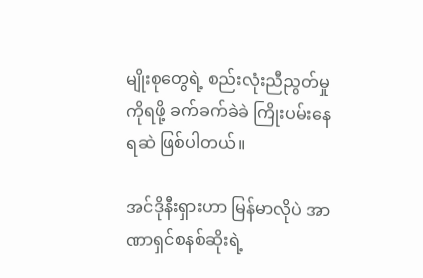မျိုးစုတွေရဲ့ စည်းလုံးညီညွတ်မှုကိုရဖို့ ခက်ခက်ခဲခဲ ကြိုးပမ်းနေရဆဲ ဖြစ်ပါတယ်။

အင်ဒိုနီးရှားဟာ မြန်မာလိုပဲ အာဏာရှင်စနစ်ဆိုးရဲ့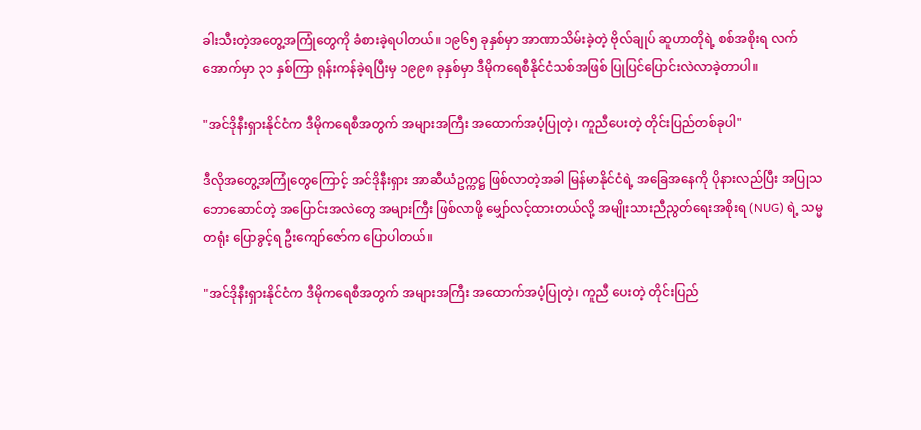ခါးသီးတဲ့အတွေ့အကြုံတွေကို ခံစားခဲ့ရပါတယ်။ ၁၉၆၅ ခုနှစ်မှာ အာဏာသိမ်းခဲ့တဲ့ ဗိုလ်ချုပ် ဆူဟာတိုရဲ့ စစ်အစိုးရ လက်အောက်မှာ ၃၁ နှစ်ကြာ ရုန်းကန်ခဲ့ရပြီးမှ ၁၉၉၈ ခုနှစ်မှာ ဒီမိုကရေစီနိုင်ငံသစ်အဖြစ် ပြုပြင်ပြောင်းလဲလာခဲ့တာပါ။

"အင်ဒိုနီးရှားနိုင်ငံက ဒီမိုကရေစီအတွက် အများအကြီး အထောက်အပံ့ပြုတဲ့၊ ကူညီပေးတဲ့ တိုင်းပြည်တစ်ခုပါ"

ဒီလိုအတွေ့အကြုံတွေကြောင့် အင်ဒိုနီးရှား အာဆီယံဥက္ကဋ္ဌ ဖြစ်လာတဲ့အခါ မြန်မာနိုင်ငံရဲ့ အခြေအနေကို ပိုနားလည်ပြီး အပြုသဘောဆောင်တဲ့ အပြောင်းအလဲတွေ အများကြီး ဖြစ်လာဖို့ မျှော်လင့်ထားတယ်လို့ အမျိုးသားညီညွတ်ရေးအစိုးရ (NUG) ရဲ့ သမ္မတရုံး ပြောခွင့်ရ ဦးကျော်ဇော်က ပြောပါတယ်။

"အင်ဒိုနီးရှားနိုင်ငံက ဒီမိုကရေစီအတွက် အများအကြီး အထောက်အပံ့ပြုတဲ့၊ ကူညီ ပေးတဲ့ တိုင်းပြည်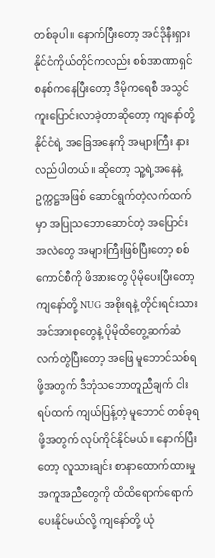တစ်ခုပါ။ နောက်ပြီးတော့ အင်ဒိုနီးရှားနိုင်ငံကိုယ်တိုင်ကလည်း စစ်အာဏာရှင်စနစ်ကနေပြီးတော့ ဒီမိုကရေစီ အသွင်ကူးပြောင်းလာခဲ့တာဆိုတော့ ကျနော်တို့နိုင်ငံရဲ့ အခြေအနေကို အများကြီး နားလည်ပါတယ်။ ဆိုတော့ သူ့ရဲ့အနေနဲ့ ဥက္ကဋ္ဌအဖြစ် ဆောင်ရွက်တဲ့လက်ထက်မှာ အပြုသဘောဆောင်တဲ့ အပြောင်း အလဲတွေ အများကြီးဖြစ်ပြီးတော့ စစ်ကောင်စီကို ဖိအားတွေ ပိုမိုပေးပြီးတော့ ကျနော်တို့ NUG အစိုးရနဲ့ တိုင်းရင်းသားအင်အားစုတွေနဲ့ ပိုမိုထိတွေ့ဆက်ဆံလက်တွဲပြီးတော့ အဖြေ မူဘောင်သစ်ရဖို့အတွက် ဒီဘုံသဘောတူညီချက် ငါးရပ်ထက် ကျယ်ပြန့်တဲ့ မူဘောင် တစ်ခုရဖို့အတွက် လုပ်ကိုင်နိုင်မယ်။ နောက်ပြီးတော့ လူသားချင်း စာနာထောက်ထားမှု အကူအညီတွေကို ထိထိရောက်ရောက်ပေးနိုင်မယ်လို့ ကျနော်တို့ ယုံ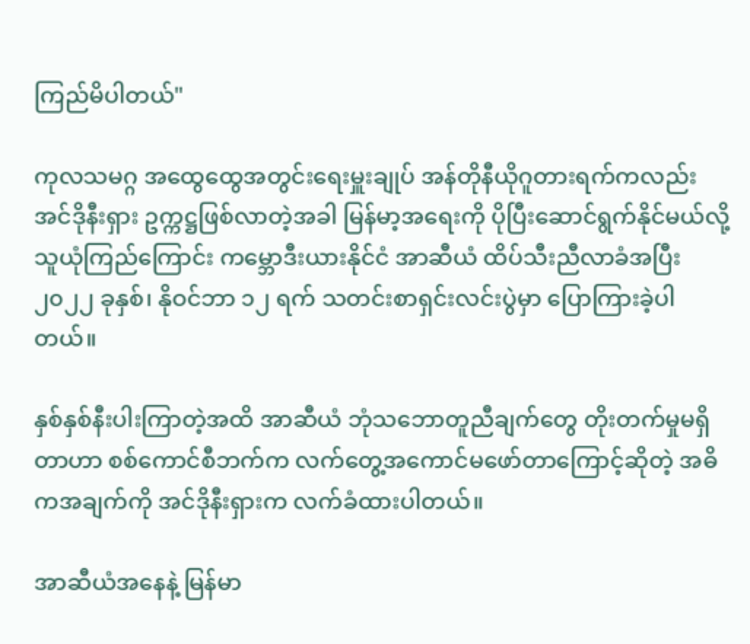ကြည်မိပါတယ်"

ကုလသမဂ္ဂ အထွေထွေအတွင်းရေးမှူးချုပ် အန်တိုနီယိုဂူတားရက်ကလည်း အင်ဒိုနီးရှား ဥက္ကဋ္ဌဖြစ်လာတဲ့အခါ မြန်မာ့အရေးကို ပိုပြီးဆောင်ရွက်နိုင်မယ်လို့ သူယုံကြည်ကြောင်း ကမ္ဘောဒီးယားနိုင်ငံ အာဆီယံ ထိပ်သီးညီလာခံအပြီး ၂၀၂၂ ခုနှစ်၊ နိုဝင်ဘာ ၁၂ ရက် သတင်းစာရှင်းလင်းပွဲမှာ ပြောကြားခဲ့ပါတယ်။

နှစ်နှစ်နီးပါးကြာတဲ့အထိ အာဆီယံ ဘုံသဘောတူညီချက်တွေ တိုးတက်မှုမရှိတာဟာ စစ်ကောင်စီဘက်က လက်တွေ့အကောင်မဖော်တာကြောင့်ဆိုတဲ့ အဓိကအချက်ကို အင်ဒိုနီးရှားက လက်ခံထားပါတယ်။

အာဆီယံအနေနဲ့ မြန်မာ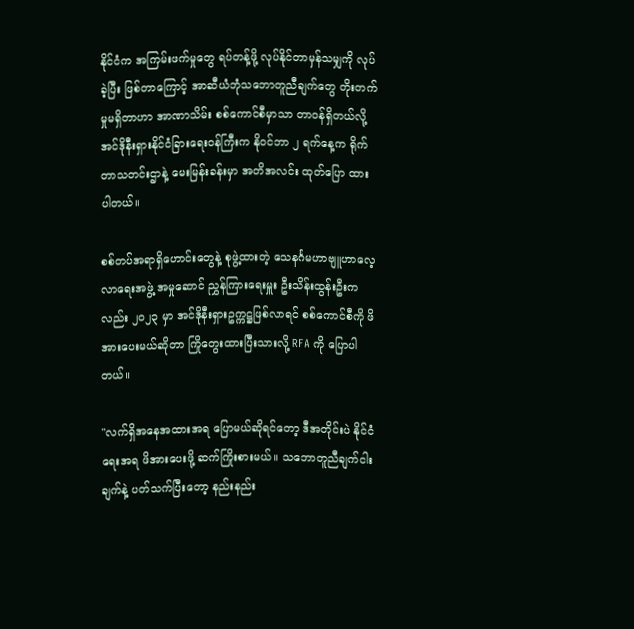နိုင်ငံက အကြမ်းဖက်မှုတွေ ရပ်တန့်ဖို့ လုပ်နိုင်တာမှန်သမျှကို လုပ်ခဲ့ပြီး ဖြစ်တာကြောင့် အာဆီယံဘုံသဘောတူညီချက်တွေ တိုးတက်မှုမရှိတာဟာ အာဏာသိမ်း စစ်ကောင်စီမှာသာ တာဝန်ရှိတယ်လို့ အင်ဒိုနီးရှားနိုင်ငံခြားရေးဝန်ကြီးက နိုဝင်ဘာ ၂ ရက်နေ့က ရိုက်တာသတင်းဌာနဲ့ မေးမြန်းခန်းမှာ အတိအလင်း ထုတ်ပြော ထားပါတယ်။

စစ်တပ်အရာရှိဟောင်းတွေနဲ့ စုဖွဲ့ထားတဲ့ သေနင်္ဂမဟာဗျူဟာလေ့လာရေးအဖွဲ့ အမှုဆောင် ညွှန်ကြားရေးမှူး ဦးသိန်းထွန်းဦးကလည်း ၂၀၂၃ မှာ အင်ဒိုနီးရှားဥက္ကဋ္ဌဖြစ်လာရင် စစ်ကောင်စီကို ဖိအားပေးမယ်ဆိုတာ ကြိုတွေးထားပြီးသားလို့ RFA ကို ပြောပါတယ်။

"လက်ရှိအနေအထားအရ ပြောမယ်ဆိုရင်တော့ ဒီအတိုင်းပဲ နိုင်ငံရေးအရ ဖိအားပေးဖို့ ဆက်ကြိုးစားမယ်။ သဘောတူညီချက်ငါးချက်နဲ့ ပတ်သက်ပြီးတော့ နည်းနည်း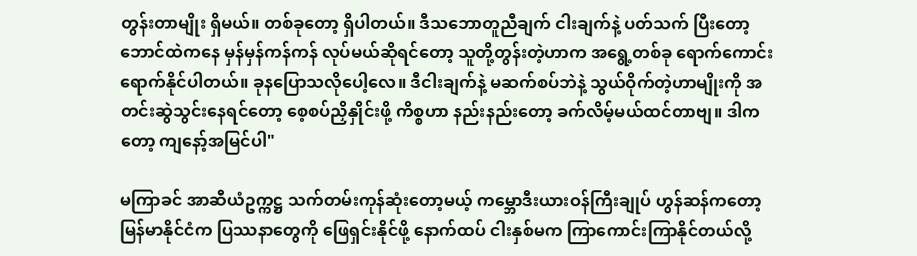တွန်းတာမျိုး ရှိမယ်။ တစ်ခုတော့ ရှိပါတယ်။ ဒီသဘောတူညီချက် ငါးချက်နဲ့ ပတ်သက် ပြီးတော့ ဘောင်ထဲကနေ မှန်မှန်ကန်ကန် လုပ်မယ်ဆိုရင်တော့ သူတို့တွန်းတဲ့ဟာက အရွေ့တစ်ခု ရောက်ကောင်းရောက်နိုင်ပါတယ်။ ခုနပြောသလိုပေါ့လေ။ ဒီငါးချက်နဲ့ မဆက်စပ်ဘဲနဲ့ သွယ်ဝိုက်တဲ့ဟာမျိုးကို အတင်းဆွဲသွင်းနေရင်တော့ စေ့စပ်ညှိနှိုင်းဖို့ ကိစ္စဟာ နည်းနည်းတော့ ခက်လိမ့်မယ်ထင်တာဗျ။ ဒါကတော့ ကျနော့်အမြင်ပါ"

မကြာခင် အာဆီယံဥက္ကဋ္ဌ သက်တမ်းကုန်ဆုံးတော့မယ့် ကမ္ဘောဒီးယားဝန်ကြီးချုပ် ဟွန်ဆန်ကတော့ မြန်မာနိုင်ငံက ပြဿနာတွေကို ဖြေရှင်းနိုင်ဖို့ နောက်ထပ် ငါးနှစ်မက ကြာကောင်းကြာနိုင်တယ်လို့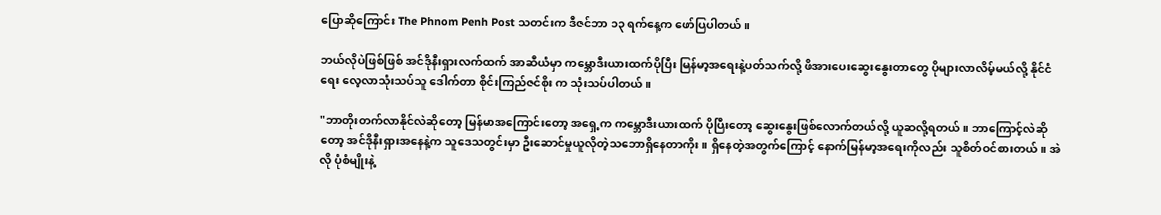ပြောဆိုကြောင်း The Phnom Penh Post သတင်းက ဒီဇင်ဘာ ၁၃ ရက်နေ့က ဖော်ပြပါတယ်။

ဘယ်လိုပဲဖြစ်ဖြစ် အင်ဒိုနီးရှားလက်ထက် အာဆီယံမှာ ကမ္ဘောဒီးယားထက်ပိုပြီး မြန်မာ့အရေးနဲ့ပတ်သက်လို့ ဖိအားပေးဆွေးနွေးတာတွေ ပိုများလာလိမ့်မယ်လို့ နိုင်ငံရေး လေ့လာသုံးသပ်သူ ဒေါက်တာ စိုင်းကြည်ဇင်စိုး က သုံးသပ်ပါတယ်။

"ဘာတိုးတက်လာနိုင်လဲဆိုတော့ မြန်မာအကြောင်းတော့ အရှေ့က ကမ္ဘောဒီးယားထက် ပိုပြီးတော့ ဆွေးနွေးဖြစ်လောက်တယ်လို့ ယူဆလို့ရတယ်။ ဘာကြောင့်လဲဆိုတော့ အင်ဒိုနီးရှားအနေနဲ့က သူဒေသတွင်းမှာ ဦးဆောင်မှုယူလိုတဲ့သဘောရှိနေတာကိုး။ ရှိနေတဲ့အတွက်ကြောင့် နောက်မြန်မာ့အရေးကိုလည်း သူစိတ်ဝင်စားတယ်။ အဲလို ပုံစံမျိုးနဲ့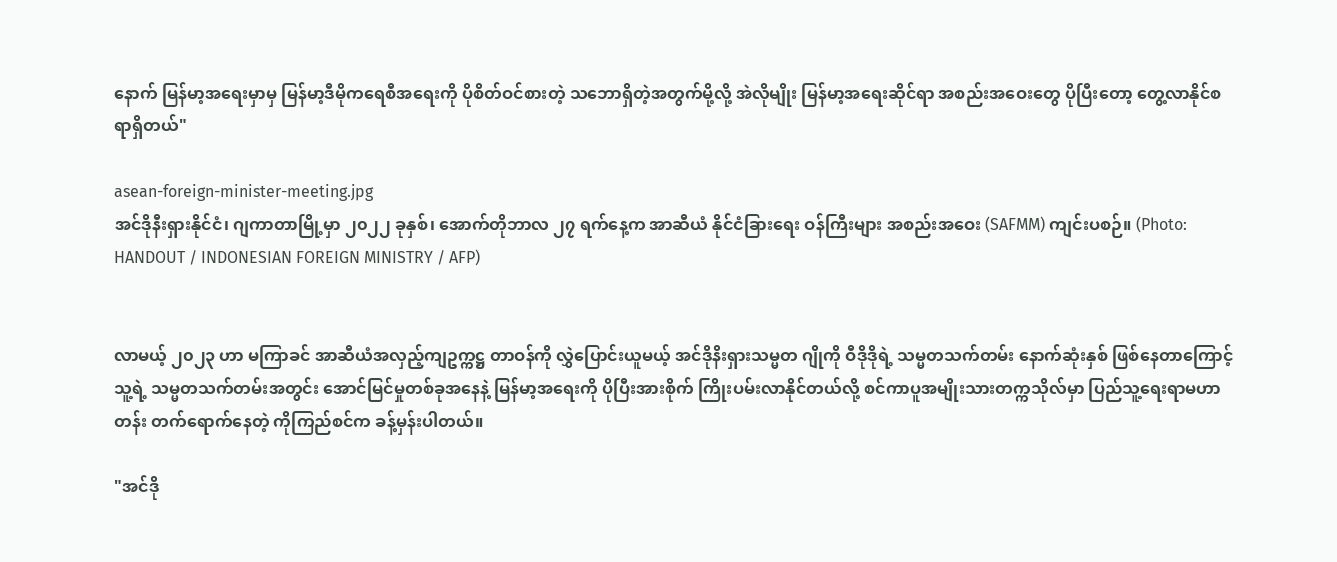နောက် မြန်မာ့အရေးမှာမှ မြန်မာ့ဒီမိုကရေစီအရေးကို ပိုစိတ်ဝင်စားတဲ့ သဘောရှိတဲ့အတွက်မို့လို့ အဲလိုမျိုး မြန်မာ့အရေးဆိုင်ရာ အစည်းအဝေးတွေ ပိုပြီးတော့ တွေ့လာနိုင်စရာရှိတယ်"

asean-foreign-minister-meeting.jpg
အင်ဒိုနီးရှားနိုင်ငံ၊ ဂျကာတာမြို့မှာ ၂၀၂၂ ခုနှစ်၊ အောက်တိုဘာလ ၂၇ ရက်နေ့က အာဆီယံ နိုင်ငံခြားရေး ဝန်ကြီးများ အစည်းအဝေး (SAFMM) ကျင်းပစဉ်။ (Photo: HANDOUT / INDONESIAN FOREIGN MINISTRY / AFP)


လာမယ့် ၂၀၂၃ ဟာ မကြာခင် အာဆီယံအလှည့်ကျဥက္ကဋ္ဌ တာဝန်ကို လွှဲပြောင်းယူမယ့် အင်ဒိုနိးရှားသမ္မတ ဂျိုကို ဝီဒိုဒိုရဲ့ သမ္မတသက်တမ်း နောက်ဆုံးနှစ် ဖြစ်နေတာကြောင့် သူ့ရဲ့ သမ္မတသက်တမ်းအတွင်း အောင်မြင်မှုတစ်ခုအနေနဲ့ မြန်မာ့အရေးကို ပိုပြီးအားစိုက် ကြိုးပမ်းလာနိုင်တယ်လို့ စင်ကာပူအမျိုးသားတက္ကသိုလ်မှာ ပြည်သူ့ရေးရာမဟာတန်း တက်ရောက်နေတဲ့ ကိုကြည်စင်က ခန့်မှန်းပါတယ်။

"အင်ဒို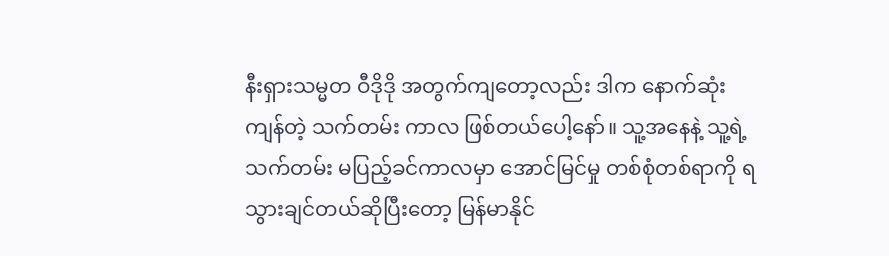နီးရှားသမ္မတ ဝီဒိုဒို အတွက်ကျတော့လည်း ဒါက နောက်ဆုံးကျန်တဲ့ သက်တမ်း ကာလ ဖြစ်တယ်ပေါ့နော်။ သူ့အနေနဲ့ သူ့ရဲ့သက်တမ်း မပြည့်ခင်ကာလမှာ အောင်မြင်မှု တစ်စုံတစ်ရာကို ရသွားချင်တယ်ဆိုပြီးတော့ မြန်မာနိုင်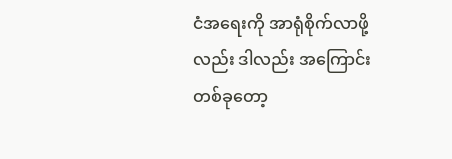ငံအရေးကို အာရုံစိုက်လာဖို့ လည်း ဒါလည်း အကြောင်းတစ်ခုတော့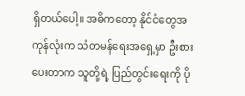ရှိတယ်ပေါ့။ အဓိကတော့ နိုင်ငံတွေအကုန်လုံးက သံတမန်ရေးအရှေ့မှာ ဦးစားပေးတာက သူတို့ရဲ့ ပြည်တွင်းရေးကို ပို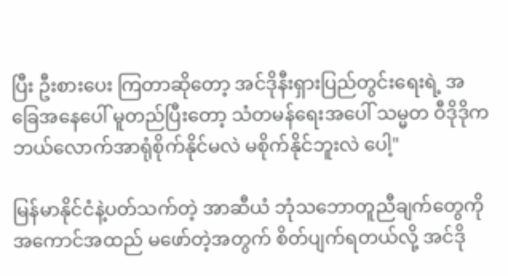ပြီး ဦးစားပေး ကြတာဆိုတော့ အင်ဒိုနီးရှားပြည်တွင်းရေးရဲ့ အခြေအနေပေါ် မူတည်ပြီးတော့ သံတမန်ရေးအပေါ် သမ္မတ ဝီဒိုဒိုက ဘယ်လောက်အာရုံစိုက်နိုင်မလဲ မစိုက်နိုင်ဘူးလဲ ပေါ့"

မြန်မာနိုင်ငံနဲ့ပတ်သက်တဲ့ အာဆီယံ ဘုံသဘောတူညီချက်တွေကို အကောင်အထည် မဖော်တဲ့အတွက် စိတ်ပျက်ရတယ်လို့ အင်ဒို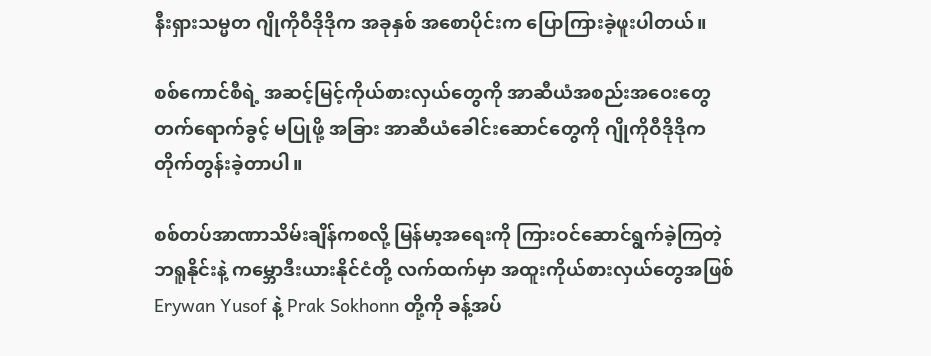နီးရှားသမ္မတ ဂျိုကိုဝီဒိုဒိုက အခုနှစ် အစောပိုင်းက ပြောကြားခဲ့ဖူးပါတယ်။

စစ်ကောင်စီရဲ့ အဆင့်မြင့်ကိုယ်စားလှယ်တွေကို အာဆီယံအစည်းအဝေးတွေ တက်ရောက်ခွင့် မပြုဖို့ အခြား အာဆီယံခေါင်းဆောင်တွေကို ဂျိုကိုဝီဒိုဒိုက တိုက်တွန်းခဲ့တာပါ။

စစ်တပ်အာဏာသိမ်းချိန်ကစလို့ မြန်မာ့အရေးကို ကြားဝင်ဆောင်ရွက်ခဲ့ကြတဲ့ ဘရူနိုင်းနဲ့ ကမ္ဘောဒီးယားနိုင်ငံတို့ လက်ထက်မှာ အထူးကိုယ်စားလှယ်တွေအဖြစ် Erywan Yusof နဲ့ Prak Sokhonn တို့ကို ခန့်အပ်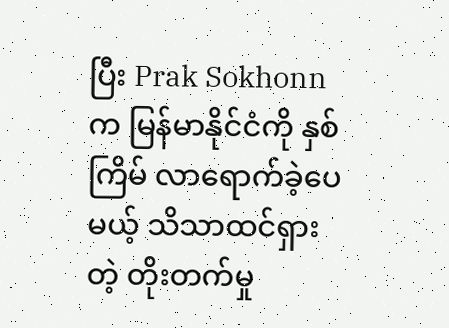ပြီး Prak Sokhonn က မြန်မာနိုင်ငံကို နှစ်ကြိမ် လာရောက်ခဲ့ပေမယ့် သိသာထင်ရှားတဲ့ တိုးတက်မှု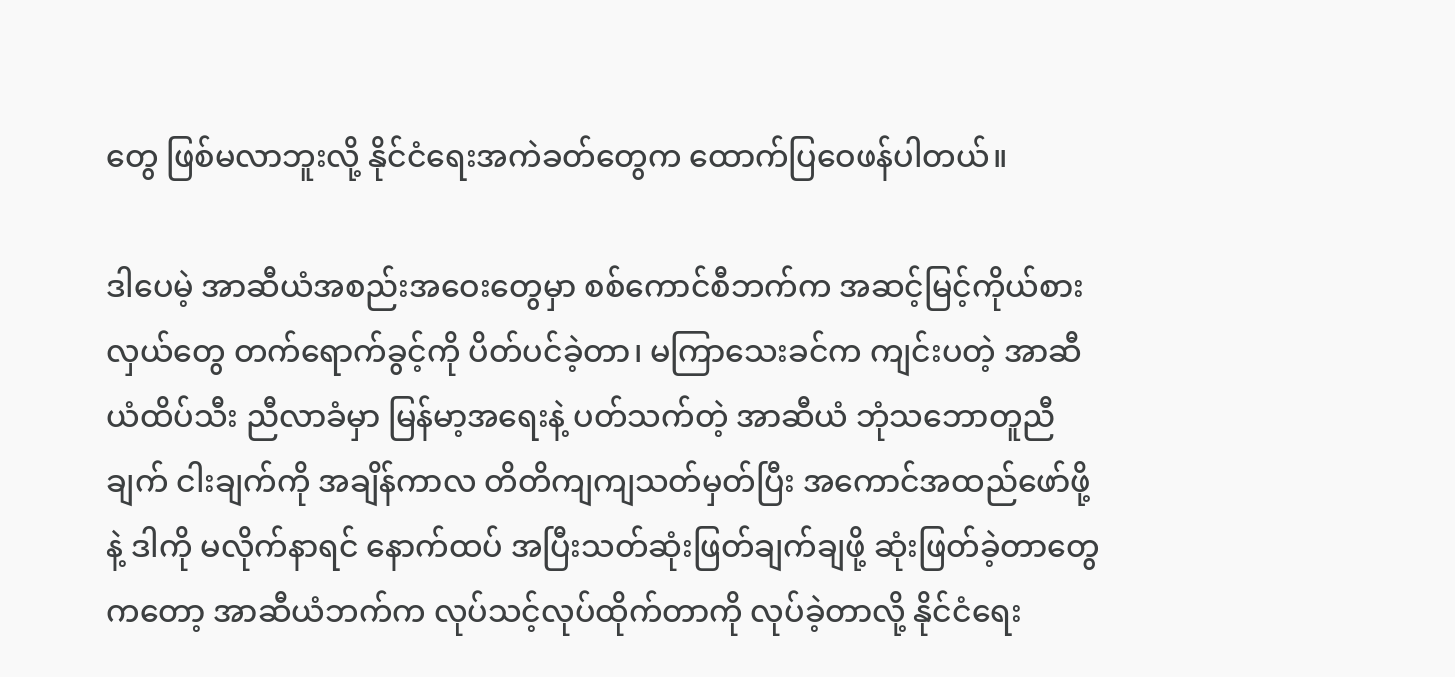တွေ ဖြစ်မလာဘူးလို့ နိုင်ငံရေးအကဲခတ်တွေက ထောက်ပြဝေဖန်ပါတယ်။

ဒါပေမဲ့ အာဆီယံအစည်းအဝေးတွေမှာ စစ်ကောင်စီဘက်က အဆင့်မြင့်ကိုယ်စားလှယ်တွေ တက်ရောက်ခွင့်ကို ပိတ်ပင်ခဲ့တာ၊ မကြာသေးခင်က ကျင်းပတဲ့ အာဆီယံထိပ်သီး ညီလာခံမှာ မြန်မာ့အရေးနဲ့ ပတ်သက်တဲ့ အာဆီယံ ဘုံသဘောတူညီချက် ငါးချက်ကို အချိန်ကာလ တိတိကျကျသတ်မှတ်ပြီး အကောင်အထည်ဖော်ဖို့နဲ့ ဒါကို မလိုက်နာရင် နောက်ထပ် အပြီးသတ်ဆုံးဖြတ်ချက်ချဖို့ ဆုံးဖြတ်ခဲ့တာတွေကတော့ အာဆီယံဘက်က လုပ်သင့်လုပ်ထိုက်တာကို လုပ်ခဲ့တာလို့ နိုင်ငံရေး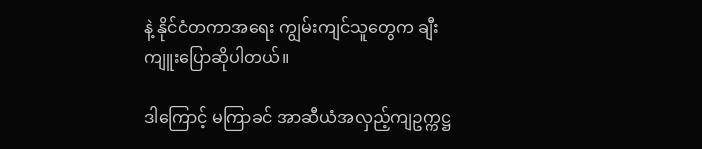နဲ့ နိုင်ငံတကာအရေး ကျွမ်းကျင်သူတွေက ချီးကျူးပြောဆိုပါတယ်။

ဒါကြောင့် မကြာခင် အာဆီယံအလှည့်ကျဥက္ကဋ္ဌ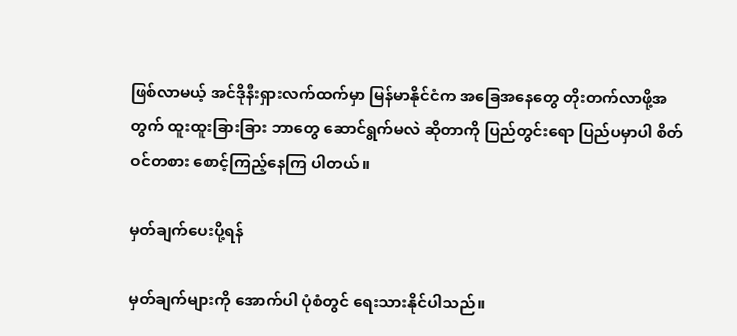ဖြစ်လာမယ့် အင်ဒိုနီးရှားလက်ထက်မှာ မြန်မာနိုင်ငံက အခြေအနေတွေ တိုးတက်လာဖို့အတွက် ထူးထူးခြားခြား ဘာတွေ ဆောင်ရွက်မလဲ ဆိုတာကို ပြည်တွင်းရော ပြည်ပမှာပါ စိတ်ဝင်တစား စောင့်ကြည့်နေကြ ပါတယ်။

မှတ်ချက်ပေးပို့ရန်

မှတ်ချက်များကို အောက်ပါ ပုံစံတွင် ရေးသားနိုင်ပါသည်။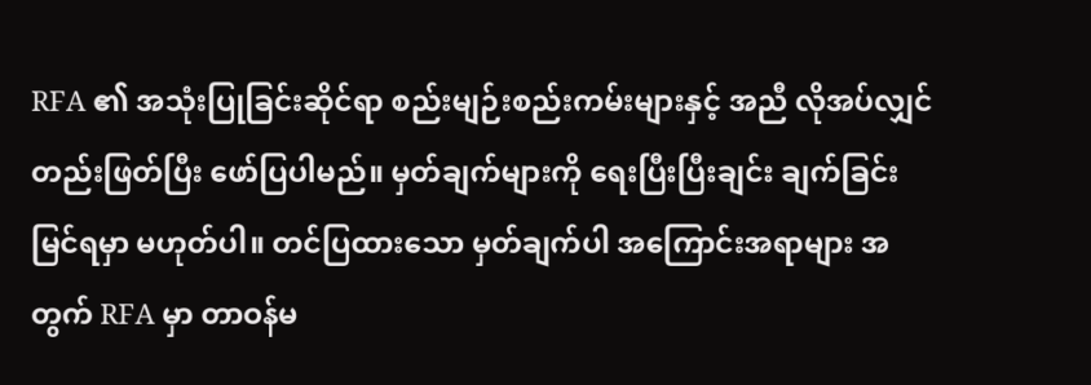RFA ၏ အသုံးပြုခြင်းဆိုင်ရာ စည်းမျဉ်းစည်းကမ်းများနှင့် အညီ လိုအပ်လျှင် တည်းဖြတ်ပြီး ဖော်ပြပါမည်။ မှတ်ချက်များကို ရေးပြီးပြီးချင်း ချက်ခြင်း မြင်ရမှာ မဟုတ်ပါ။ တင်ပြထားသော မှတ်ချက်ပါ အကြောင်းအရာများ အတွက် RFA မှာ တာဝန်မ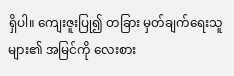ရှိပါ။ ကျေးဇူးပြု၍ တခြား မှတ်ချက်ရေးသူများ၏ အမြင်ကို လေးစား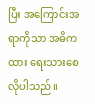ပြီး အကြောင်းအရာကိုသာ အဓိကထား ရေးသားစေလိုပါသည်။